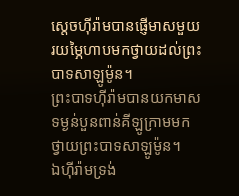ស្ដេចហ៊ីរ៉ាមបានផ្ញើមាសមួយរយម្ភៃហាបមកថ្វាយដល់ព្រះបាទសាឡូម៉ូន។
ព្រះបាទហ៊ីរ៉ាមបានយកមាសទម្ងន់បួនពាន់គីឡូក្រាមមកថ្វាយព្រះបាទសាឡូម៉ូន។
ឯហ៊ីរ៉ាមទ្រង់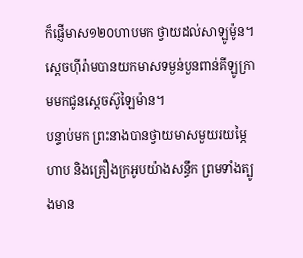ក៏ផ្ញើមាស១២០ហាបមក ថ្វាយដល់សាឡូម៉ូន។
ស្តេចហ៊ីរ៉ាមបានយកមាសទម្ងន់បួនពាន់គីឡូក្រាមមកជូនស្តេចស៊ូឡៃម៉ាន។
បន្ទាប់មក ព្រះនាងបានថ្វាយមាសមួយរយម្ភៃហាប និងគ្រឿងក្រអូបយ៉ាងសន្ធឹក ព្រមទាំងត្បូងមាន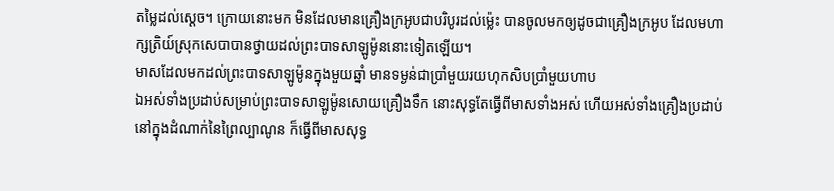តម្លៃដល់ស្តេច។ ក្រោយនោះមក មិនដែលមានគ្រឿងក្រអូបជាបរិបូរដល់ម៉្លេះ បានចូលមកឲ្យដូចជាគ្រឿងក្រអូប ដែលមហាក្សត្រិយ៍ស្រុកសេបាបានថ្វាយដល់ព្រះបាទសាឡូម៉ូននោះទៀតឡើយ។
មាសដែលមកដល់ព្រះបាទសាឡូម៉ូនក្នុងមួយឆ្នាំ មានទម្ងន់ជាប្រាំមួយរយហុកសិបប្រាំមួយហាប
ឯអស់ទាំងប្រដាប់សម្រាប់ព្រះបាទសាឡូម៉ូនសោយគ្រឿងទឹក នោះសុទ្ធតែធ្វើពីមាសទាំងអស់ ហើយអស់ទាំងគ្រឿងប្រដាប់ នៅក្នុងដំណាក់នៃព្រៃល្បាណូន ក៏ធ្វើពីមាសសុទ្ធ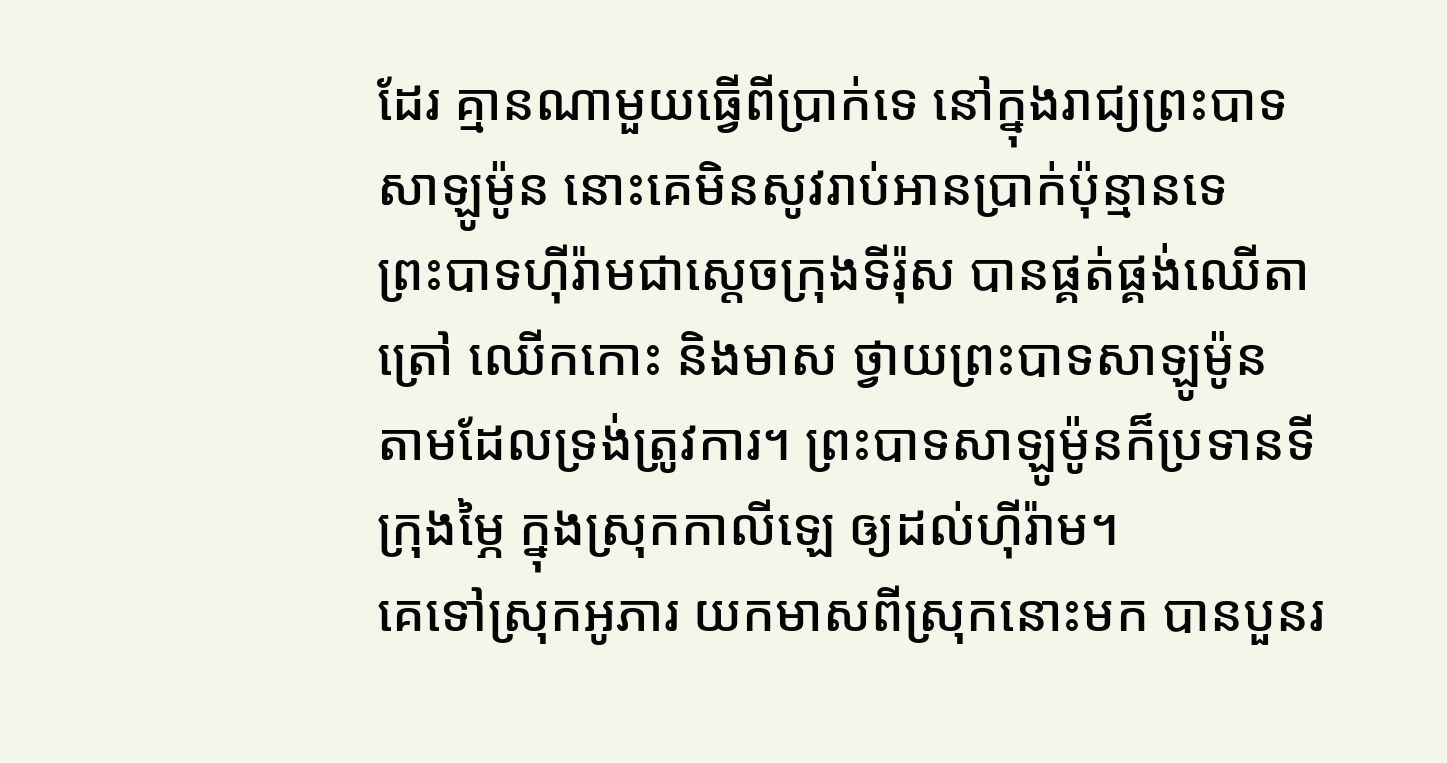ដែរ គ្មានណាមួយធ្វើពីប្រាក់ទេ នៅក្នុងរាជ្យព្រះបាទសាឡូម៉ូន នោះគេមិនសូវរាប់អានប្រាក់ប៉ុន្មានទេ
ព្រះបាទហ៊ីរ៉ាមជាស្តេចក្រុងទីរ៉ុស បានផ្គត់ផ្គង់ឈើតាត្រៅ ឈើកកោះ និងមាស ថ្វាយព្រះបាទសាឡូម៉ូន តាមដែលទ្រង់ត្រូវការ។ ព្រះបាទសាឡូម៉ូនក៏ប្រទានទីក្រុងម្ភៃ ក្នុងស្រុកកាលីឡេ ឲ្យដល់ហ៊ីរ៉ាម។
គេទៅស្រុកអូភារ យកមាសពីស្រុកនោះមក បានបួនរ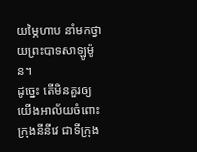យម្ភៃហាប នាំមកថ្វាយព្រះបាទសាឡូម៉ូន។
ដូច្នេះ តើមិនគួរឲ្យយើងអាល័យចំពោះក្រុងនីនីវេ ជាទីក្រុង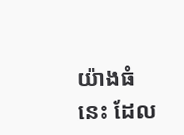យ៉ាងធំនេះ ដែល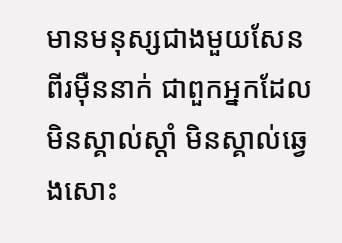មានមនុស្សជាងមួយសែនពីរម៉ឺននាក់ ជាពួកអ្នកដែលមិនស្គាល់ស្តាំ មិនស្គាល់ឆ្វេងសោះ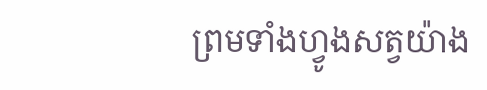ព្រមទាំងហ្វូងសត្វយ៉ាង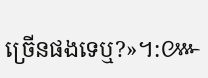ច្រើនផងទេឬ?»។:៚